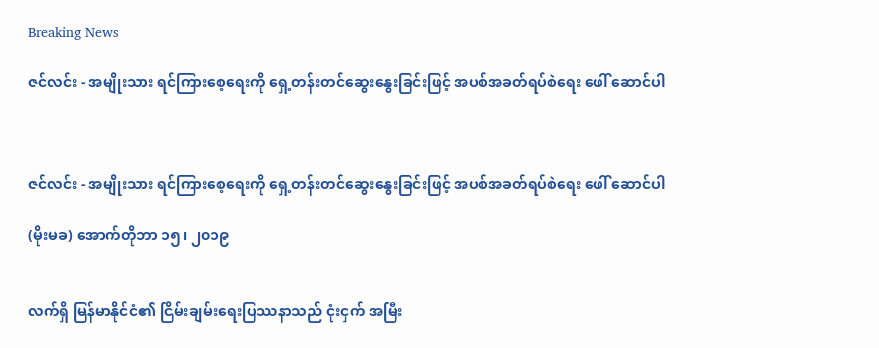Breaking News

ဇင်လင်း - အမျိုးသား ရင်ကြားစေ့ရေးကို ရှေ့တန်းတင်ဆွေးနွေးခြင်းဖြင့် အပစ်အခတ်ရပ်စဲရေး ဖေါ် ဆောင်ပါ



ဇင်လင်း - အမျိုးသား ရင်ကြားစေ့ရေးကို ရှေ့တန်းတင်ဆွေးနွေးခြင်းဖြင့် အပစ်အခတ်ရပ်စဲရေး ဖေါ် ဆောင်ပါ

(မိုးမခ) အောက်တိုဘာ ၁၅၊ ၂၀၁၉


လက်ရှိ မြန်မာနိုင်ငံ၏ ငြိမ်းချမ်းရေးပြဿနာသည် ငုံးငှက် အမြီး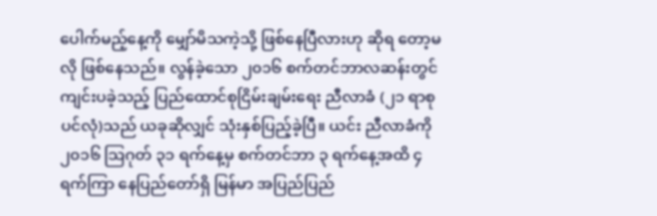ပေါက်မည့်နေ့ကို မျှော်မိသကဲ့သို့ ဖြစ်နေပြီလားဟု ဆိုရ တော့မလို ဖြစ်နေသည်။ လွန်ခဲ့သော ၂၀၁၆ စက်တင်ဘာလဆန်းတွင် ကျင်းပခဲ့သည့် ပြည်ထောင်စုငြိမ်းချမ်းရေး ညီလာခံ (၂၁ ရာစုပင်လုံ)သည် ယခုဆိုလျှင် သုံးနှစ်ပြည့်ခဲ့ပြီ။ ယင်း ညီလာခံကို ၂၀၁၆ သြဂုတ် ၃၁ ရက်နေ့မှ စက်တင်ဘာ ၃ ရက်နေ့အထိ ၄ ရက်ကြာ နေပြည်တော်ရှိ မြန်မာ အပြည်ပြည်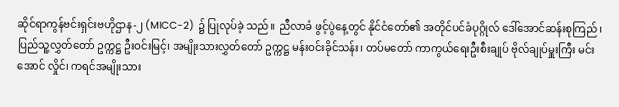ဆိုင်ရာကွန်ဗင်းရှင်းဗဟိုဌာန-၂ (MICC-2) ၌ ပြုလုပ်ခဲ့ သည်။ ညီလာခံ ဖွင့်ပွဲနေ့တွင် နိုင်ငံတော်၏ အတိုင်ပင်ခံပုဂ္ဂိုလ် ဒေါ်အောင်ဆန်းစုကြည်၊ ပြည်သူ့လွှတ်တော် ဥက္ကဋ္ဌ ဦးဝင်းမြင့်၊ အမျိုးသားလွှတ်တော် ဥက္ကဋ္ဌ မန်းဝင်းခိုင်သန်း၊ တပ်မတော် ကာကွယ်ရေးဦးစီးချုပ် ဗိုလ်ချုပ်မှူးကြီး မင်းအောင် လှိုင်၊ ကရင်အမျိုးသား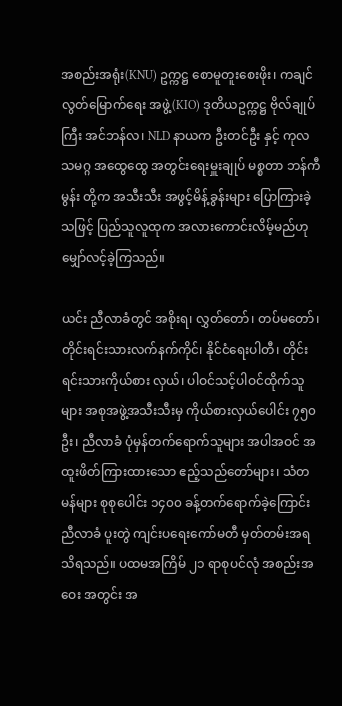အစည်းအရုံး(KNU) ဥက္ကဋ္ဌ စောမူတူးစေးဖိုး၊ ကချင်လွတ်မြောက်ရေး အဖွဲ့(KIO) ဒုတိယဥက္ကဋ္ဌ ဗိုလ်ချုပ်ကြီး အင်ဘန်လ၊ NLD နာယက ဦးတင်ဦး နှင့် ကုလသမဂ္ဂ အထွေထွေ အတွင်းရေးမှူးချုပ် မစ္စတာ ဘန်ကီမွန်း တို့က အသီးသီး အဖွင့်မိန့်ခွန်းများ ပြောကြားခဲ့သဖြင့် ပြည်သူလူထုက အလားကောင်းလိမ့်မည်ဟု မျှော်လင့်ခဲ့ကြသည်။

ယင်း ညီလာခံတွင် အစိုးရ၊ လွှတ်တော်၊ တပ်မတော်၊ တိုင်းရင်းသားလက်နက်ကိုင်၊ နိုင်ငံရေးပါတီ၊ တိုင်းရင်းသားကိုယ်စား လှယ်၊ ပါဝင်သင့်ပါဝင်ထိုက်သူများ အစုအဖွဲ့အသီးသီးမှ ကိုယ်စားလှယ်ပေါင်း ၇၅၀ ဦး၊ ညီလာခံ ပုံမှန်တက်ရောက်သူများ အပါအဝင် အထူးဖိတ်ကြားထားသော ဧည့်သည်တော်များ၊ သံတမန်များ စုစုပေါင်း ၁၄၀၀ ခန့်တက်ရောက်ခဲ့ကြောင်း ညီလာခံ ပူးတွဲ ကျင်းပရေးကော်မတီ မှတ်တမ်းအရသိရသည်။ ပထမအကြိမ် ၂၁ ရာစုပင်လုံ အစည်းအဝေး အတွင်း အ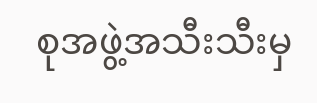စုအဖွဲ့အသီးသီးမှ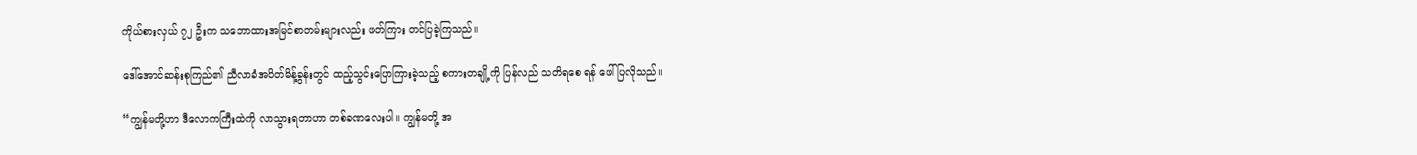ကိုယ်စားလှယ် ၇၂ ဦးက သဘောထားအမြင်စာတမ်းများလည်း ဖတ်ကြား တင်ပြခဲ့ကြသည်။

ဒေါ်အောင်ဆန်းစုကြည်၏ ညီလာခံအပိတ်မိန့်ခွန်းတွင် ထည့်သွင်းပြောကြားခဲ့သည့် စကားတချို့ကို ပြန်လည် သတိရစေ ရန် ဖေါ်ပြလိုသည်။

“ကျွန်မတို့ဟာ ဒီလောကကြီးထဲကို လာသွားရတာဟာ တစ်ခဏလေးပါ။ ကျွန်မတို့ အ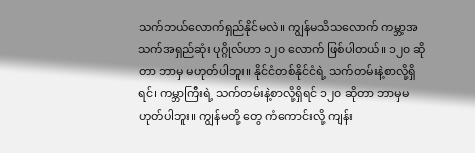သက်ဘယ်လောက်ရှည်နိုင်မလဲ။ ကျွန်မသိသလောက် ကမ္ဘာ့အသက်အရှည်ဆုံး ပုဂ္ဂိုလ်ဟာ ၁၂၀ လောက် ဖြစ်ပါတယ်။ ၁၂၀ ဆိုတာ ဘာမှ မဟုတ်ပါဘူး။ နိုင်ငံတစ်နိုင်ငံရဲ့ သက်တမ်းနဲ့စာလို့ရှိရင်၊ ကမ္ဘာကြီးရဲ့ သက်တမ်းနဲ့စာလို့ရှိရင် ၁၂၀ ဆိုတာ ဘာမှမဟုတ်ပါဘူး။ ကျွန်မတို့ တွေ ကံကောင်းလို့ ကျန်း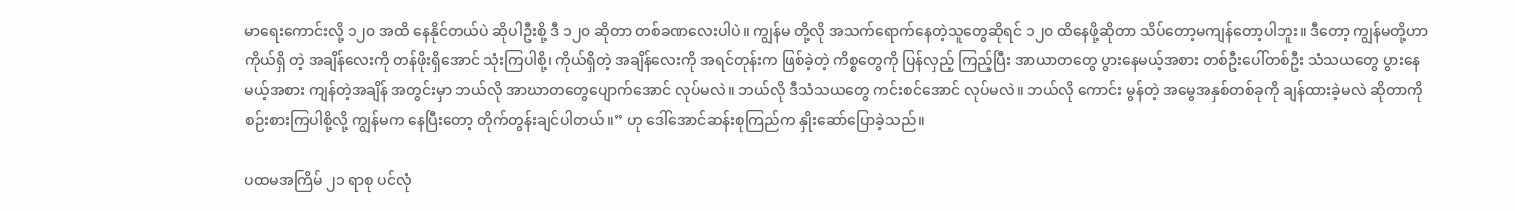မာရေးကောင်းလို့ ၁၂၀ အထိ နေနိုင်တယ်ပဲ ဆိုပါဦးစို့ ဒီ ၁၂၀ ဆိုတာ တစ်ခဏလေးပါပဲ။ ကျွန်မ တို့လို အသက်ရောက်နေတဲ့သူတွေဆိုရင် ၁၂၀ ထိနေဖို့ဆိုတာ သိပ်တော့မကျန်တော့ပါဘူး။ ဒီတော့ ကျွန်မတို့ဟာ ကိုယ်ရှိ တဲ့ အချိန်လေးကို တန်ဖိုးရှိအောင် သုံးကြပါစို့၊ ကိုယ်ရှိတဲ့ အချိန်လေးကို အရင်တုန်းက ဖြစ်ခဲ့တဲ့ ကိစ္စတွေကို ပြန်လှည့် ကြည့်ပြီး အာယာတတွေ ပွားနေမယ့်အစား တစ်ဦးပေါ်တစ်ဦး သံသယတွေ ပွားနေမယ့်အစား ကျန်တဲ့အချိန် အတွင်းမှာ ဘယ်လို အာဃာတတွေပျောက်အောင် လုပ်မလဲ။ ဘယ်လို ဒီသံသယတွေ ကင်းစင်အောင် လုပ်မလဲ။ ဘယ်လို ကောင်း မွန်တဲ့ အမွေအနှစ်တစ်ခုကို ချန်ထားခဲ့မလဲ ဆိုတာကို စဉ်းစားကြပါစို့လို့ ကျွန်မက နေပြီးတော့ တိုက်တွန်းချင်ပါတယ်။” ဟု ဒေါ်အောင်ဆန်းစုကြည်က နှိုးဆော်ပြောခဲ့သည်။

ပထမအကြိမ် ၂၁ ရာစု ပင်လုံ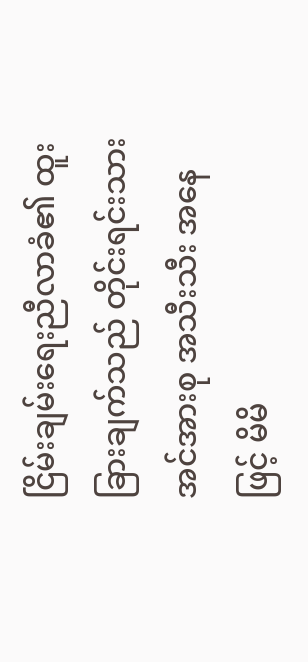ငြိမ်းချမ်းရေးညီလာခံ၏ ထူးခြားချက်သည် တိုင်းရင်းသားအင်အားစု အသီးသီး အနေဖြင့် မိမိ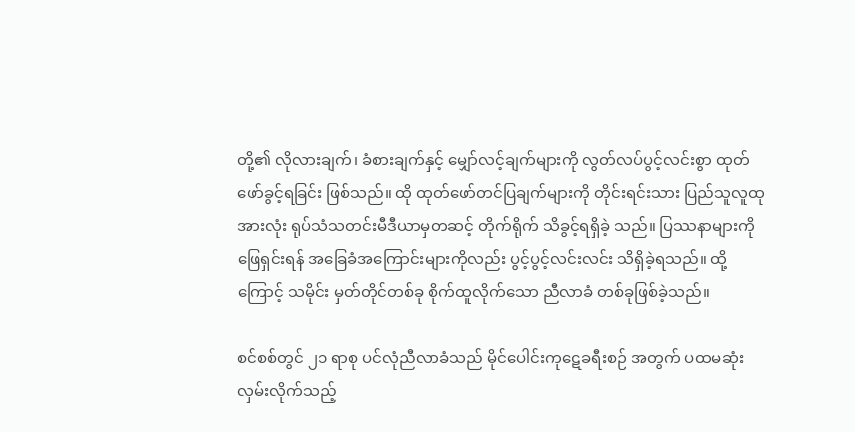တို့၏ လိုလားချက်၊ ခံစားချက်နှင့် မျှော်လင့်ချက်များကို လွတ်လပ်ပွင့်လင်းစွာ ထုတ်ဖော်ခွင့်ရခြင်း ဖြစ်သည်။ ထို ထုတ်ဖော်တင်ပြချက်များကို တိုင်းရင်းသား ပြည်သူလူထုအားလုံး ရုပ်သံသတင်းမီဒီယာမှတဆင့် တိုက်ရိုက် သိခွင့်ရရှိခဲ့ သည်။ ပြဿနာများကို ဖြေရှင်းရန် အခြေခံအကြောင်းများကိုလည်း ပွင့်ပွင့်လင်းလင်း သိရှိခဲ့ရသည်။ ထို့ကြောင့် သမိုင်း မှတ်တိုင်တစ်ခု စိုက်ထူလိုက်သော ညီလာခံ တစ်ခုဖြစ်ခဲ့သည်။

စင်စစ်တွင် ၂၁ ရာစု ပင်လုံညီလာခံသည် မိုင်ပေါင်းကုဋေခရီးစဉ် အတွက် ပထမဆုံးလှမ်းလိုက်သည့်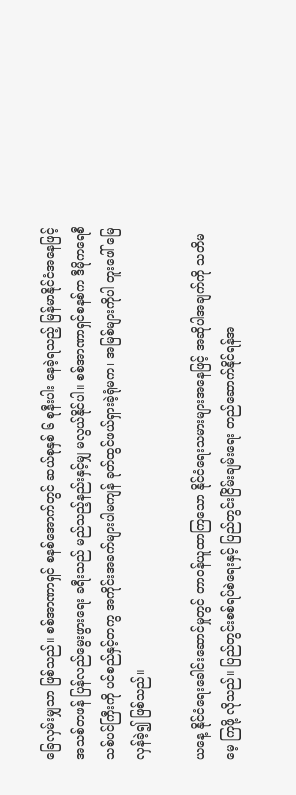ခြေလှမ်းမျှသာ ဖြစ်သည်။ စစ်အာဏာရှင် စနစ်အောက်တွင် ဆယ်စုနှစ် ၆ စုနီးပါး နေခဲ့ရသည့် မြန်မာနိုင်ငံအနေဖြင့် အသစ်တဖန် ပြန်လည်မွေးဖွားရေး ခရီးသည် မည်သည့်နည်းနှင့်မျှ မလွယ်နိုင်ပါ။ စစ်အာဏာရှင်စနစ်က ဒီမိုကရေစီ သစ်ပင်ကြီးကို ပင်စည်နှင့်တကွ အကိုင်းအခက်များပါမကျန် ခုတ်ထွင်ဖယ်ရှားခဲ့ရုံမက၊ အမြစ်များကိုပါ တူးဖေါ် မြေလှန်ခဲ့၍ ဖြစ်သည်။

ယနေ့ နိုင်ငံရေးခေါင်းဆောင်မှုတွင် တာဝန်ယူထာကြသော နိုင်ငံရေးသမားများအနေဖြင့် အဆိုပါအချက်ကို သတိမမေ့ ကြဖို့ လိုသည်။ ပြည်တွင်းစစ်ရပ်စဲရေးနှင့် ပြည်တွင်းငြိမ်းချမ်းရေး တည်ဆောက်နိုင်ရန်အ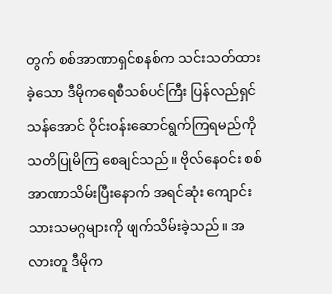တွက် စစ်အာဏာရှင်စနစ်က သင်းသတ်ထားခဲ့သော ဒီမိုကရေစီသစ်ပင်ကြီး ပြန်လည်ရှင်သန်အောင် ဝိုင်းဝန်းဆောင်ရွက်ကြရမည်ကို သတိပြုမိကြ စေချင်သည်။ ဗိုလ်နေဝင်း စစ်အာဏာသိမ်းပြီးနောက် အရင်ဆုံး ကျောင်းသားသမဂ္ဂများကို ဖျက်သိမ်းခဲ့သည်။ အလားတူ ဒီမိုက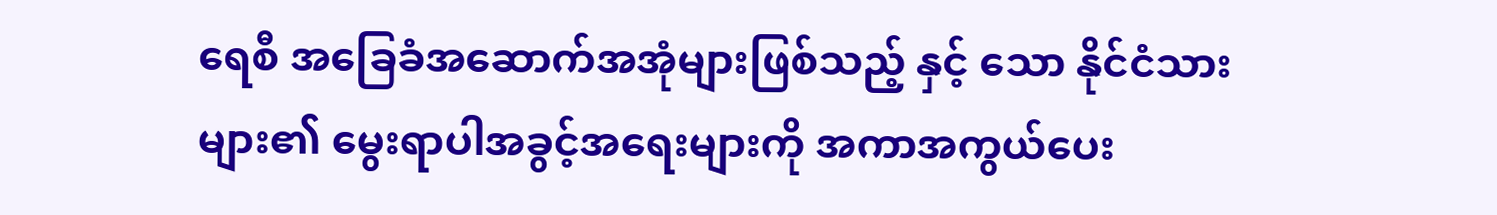ရေစီ အခြေခံအဆောက်အအုံများဖြစ်သည့် နှင့် သော နိုင်ငံသားများ၏ မွေးရာပါအခွင့်အရေးများကို အကာအကွယ်ပေး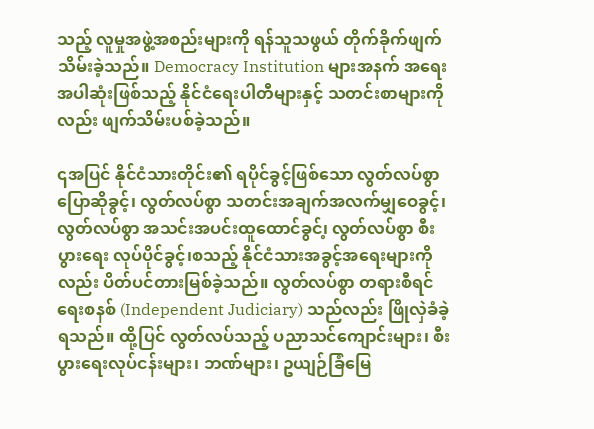သည့် လူမှုအဖွဲ့အစည်းများကို ရန်သူသဖွယ် တိုက်ခိုက်ဖျက်သိမ်းခဲ့သည်။ Democracy Institution များအနက် အရေးအပါဆုံးဖြစ်သည့် နိုင်ငံရေးပါတီများနှင့် သတင်းစာများကိုလည်း ဖျက်သိမ်းပစ်ခဲ့သည်။

၎အပြင် နိုင်ငံသားတိုင်း၏ ရပိုင်ခွင့်ဖြစ်သော လွတ်လပ်စွာ ပြောဆိုခွင့်၊ လွတ်လပ်စွာ သတင်းအချက်အလက်မျှဝေခွင့်၊ လွတ်လပ်စွာ အသင်းအပင်းထူထောင်ခွင်၊့ လွတ်လပ်စွာ စီးပွားရေး လုပ်ပိုင်ခွင့်၊စသည့် နိုင်ငံသားအခွင့်အရေးများကိုလည်း ပိတ်ပင်တားမြစ်ခဲ့သည်။ လွတ်လပ်စွာ တရားစီရင်ရေးစနစ် (Independent Judiciary) သည်လည်း ဖြိုလှဲခံခဲ့ရသည်။ ထို့ပြင် လွတ်လပ်သည့် ပညာသင်ကျောင်းများ၊ စီးပွားရေးလုပ်ငန်းများ၊ ဘဏ်များ၊ ဥယျဉ်ခြံမြေ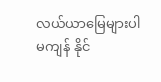လယ်ယာမြေများပါမကျန် နိုင်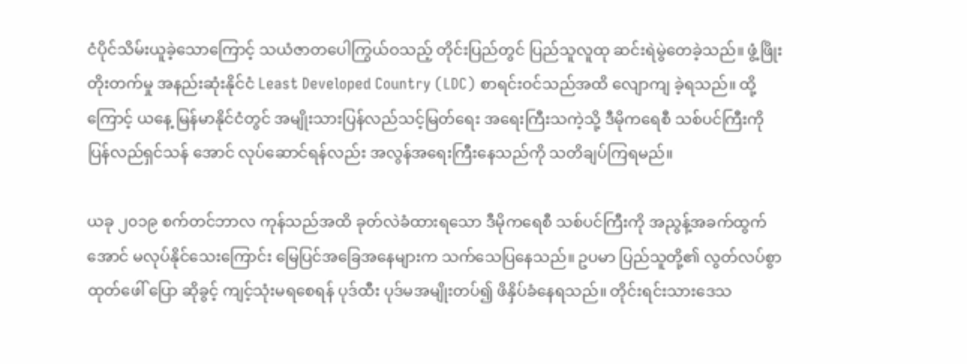ငံပိုင်သိမ်းယူခဲ့သောကြောင့် သယံဇာတပေါကြွယ်ဝသည့် တိုင်းပြည်တွင် ပြည်သူလူထု ဆင်းရဲမွဲတေခဲ့သည်။ ဖွံ့ဖြိုး တိုးတက်မှု အနည်းဆုံးနိုင်ငံ Least Developed Country (LDC) စာရင်းဝင်သည်အထိ လျောကျ ခဲ့ရသည်။ ထို့ကြောင့် ယနေ့ မြန်မာနိုင်ငံတွင် အမျိုးသားပြန်လည်သင့်မြတ်ရေး အရေးကြီးသကဲ့သို့ ဒီမိုကရေစီ သစ်ပင်ကြီးကို ပြန်လည်ရှင်သန် အောင် လုပ်ဆောင်ရန်လည်း အလွန်အရေးကြီးနေသည်ကို သတိချပ်ကြရမည်။

ယခု ၂၀၁၉ စက်တင်ဘာလ ကုန်သည်အထိ ခုတ်လဲခံထားရသော ဒီမိုကရေစီ သစ်ပင်ကြီးကို အညွန့်အခက်ထွက်အောင် မလုပ်နိုင်သေးကြောင်း မြေပြင်အခြေအနေများက သက်သေပြနေသည်။ ဥပမာ ပြည်သူတို့၏ လွတ်လပ်စွာထုတ်ဖေါ် ပြော ဆိုခွင့် ကျင့်သုံးမရစေရန် ပုဒ်ထီး ပုဒ်မအမျိုးတပ်၍ ဖိနှိပ်ခံနေရသည်။ တိုင်းရင်းသားဒေသ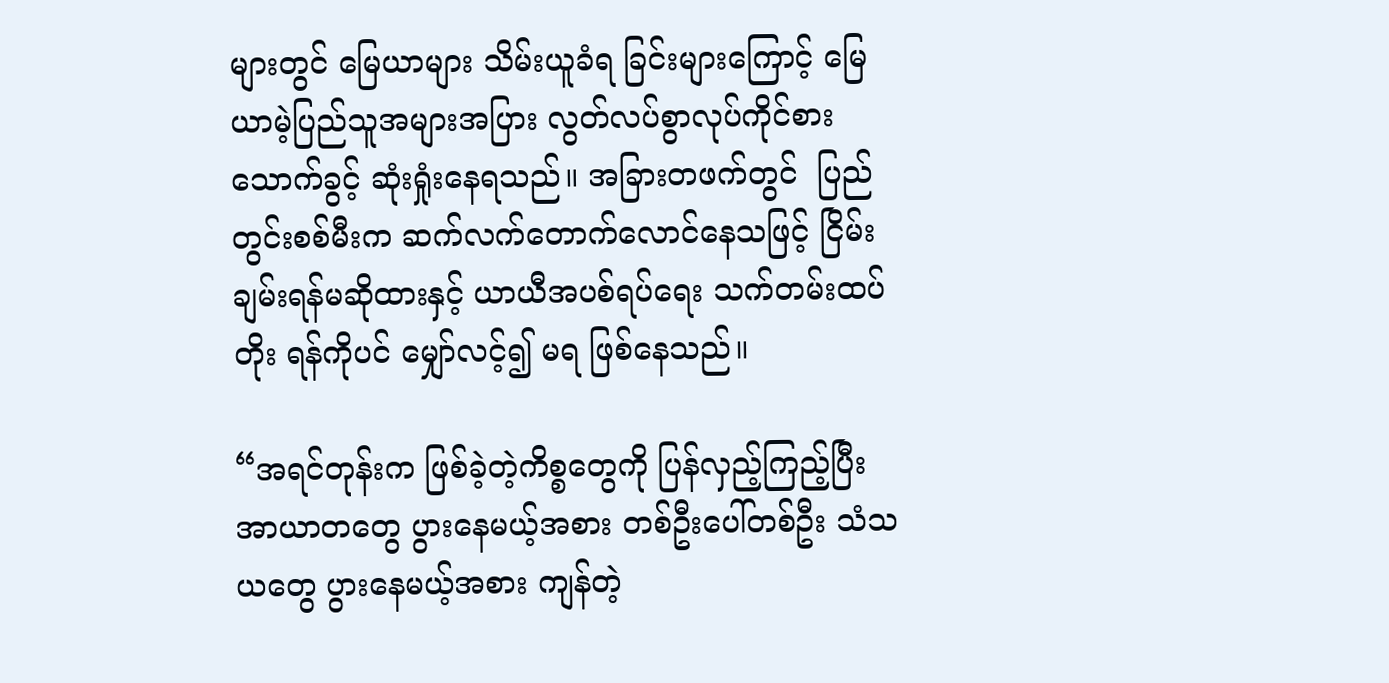များတွင် မြေယာများ သိမ်းယူခံရ ခြင်းများကြောင့် မြေယာမဲ့ပြည်သူအများအပြား လွတ်လပ်စွာလုပ်ကိုင်စားသောက်ခွင့် ဆုံးရှုံးနေရသည်။ အခြားတဖက်တွင်  ပြည်တွင်းစစ်မီးက ဆက်လက်တောက်လောင်နေသဖြင့် ငြိမ်းချမ်းရန်မဆိုထားနှင့် ယာယီအပစ်ရပ်ရေး သက်တမ်းထပ်တိုး ရန်ကိုပင် မျှော်လင့်၍ မရ ဖြစ်နေသည်။

“အရင်တုန်းက ဖြစ်ခဲ့တဲ့ကိစ္စတွေကို ပြန်လှည့်ကြည့်ပြီး အာယာတတွေ ပွားနေမယ့်အစား တစ်ဦးပေါ်တစ်ဦး သံသယတွေ ပွားနေမယ့်အစား ကျန်တဲ့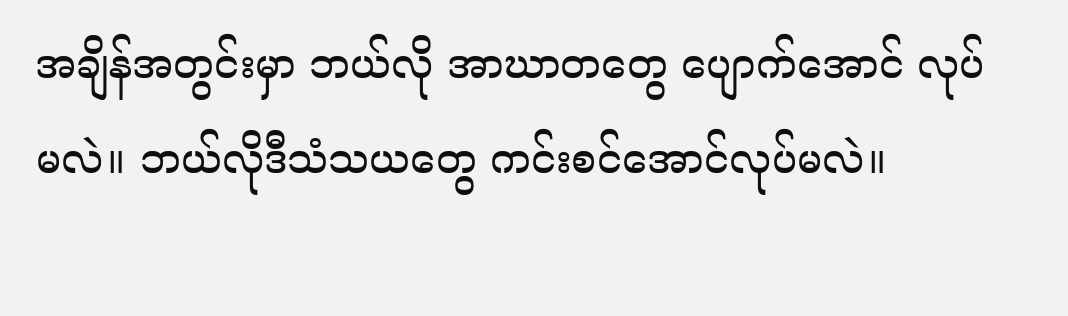အချိန်အတွင်းမှာ ဘယ်လို အာဃာတတွေ ပျောက်အောင် လုပ်မလဲ။ ဘယ်လိုဒီသံသယတွေ ကင်းစင်အောင်လုပ်မလဲ။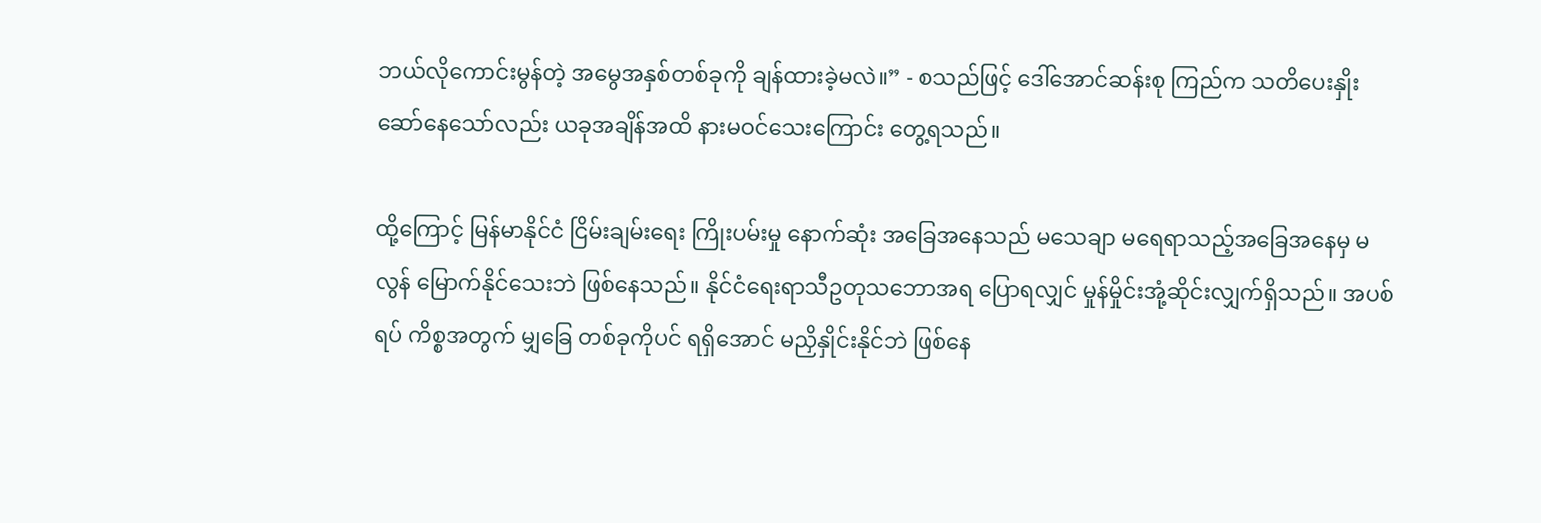ဘယ်လိုကောင်းမွန်တဲ့ အမွေအနှစ်တစ်ခုကို ချန်ထားခဲ့မလဲ။” - စသည်ဖြင့် ဒေါ်အောင်ဆန်းစု ကြည်က သတိပေးနှိုးဆော်နေသော်လည်း ယခုအချိန်အထိ နားမဝင်သေးကြောင်း တွေ့ရသည်။

ထို့ကြောင့် မြန်မာနိုင်ငံ ငြိမ်းချမ်းရေး ကြိုးပမ်းမှု နောက်ဆုံး အခြေအနေသည် မသေချာ မရေရာသည့်အခြေအနေမှ မလွန် မြောက်နိုင်သေးဘဲ ဖြစ်နေသည်။ နိုင်ငံရေးရာသီဥတုသဘောအရ ပြောရလျှင် မှုန်မှိုင်းအုံ့ဆိုင်းလျှက်ရှိသည်။ အပစ်ရပ် ကိစ္စအတွက် မျှခြေ တစ်ခုကိုပင် ရရှိအောင် မညှိနှိုင်းနိုင်ဘဲ ဖြစ်နေ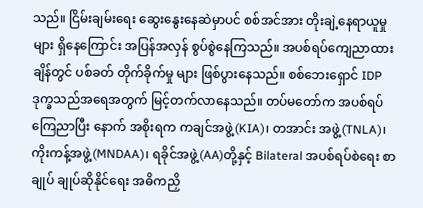သည်။ ငြိမ်းချမ်းရေး ဆွေးနွေးနေဆဲမှာပင် စစ်အင်အား တိုးချဲ့နေရာယူမှုများ ရှိနေကြောင်း အပြန်အလှန် စွပ်စွဲနေကြသည်။ အပစ်ရပ်ကျေညာထားချိန်တွင် ပစ်ခတ် တိုက်ခိုက်မှု များ ဖြစ်ပွားနေသည်။ စစ်ဘေးရှောင် IDP ဒုက္ခသည်အရေအတွက် မြင့်တက်လာနေသည်။ တပ်မတော်က အပစ်ရပ် ကြေညာပြီး နောက် အစိုးရက ကချင်အဖွဲ့(KIA)၊ တအာင်း အဖွဲ့(TNLA)၊ ကိုးကန့်အဖွဲ့(MNDAA)၊ ရခိုင်အဖွဲ့(AA)တို့နှင့် Bilateral အပစ်ရပ်စဲရေး စာချုပ် ချုပ်ဆိုနိုင်ရေး အဓိကညှိ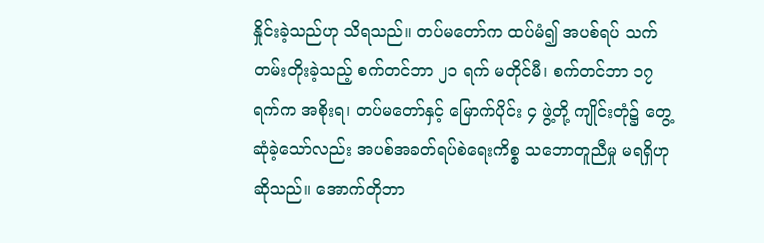နှိုင်းခဲ့သည်ဟု သိရသည်။ တပ်မတော်က ထပ်မံ၍ အပစ်ရပ် သက်တမ်းတိုးခဲ့သည့် စက်တင်ဘာ ၂၁ ရက် မတိုင်မီ၊ စက်တင်ဘာ ၁၇ ရက်က အစိုးရ၊ တပ်မတော်နှင့် မြောက်ပိုင်း ၄ ဖွဲ့တို့ ကျိုင်းတုံ၌ တွေ့ဆုံခဲ့သော်လည်း အပစ်အခတ်ရပ်စဲရေးကိစ္စ သဘောတူညီမှု မရရှိဟု ဆိုသည်။ အောက်တိုဘာ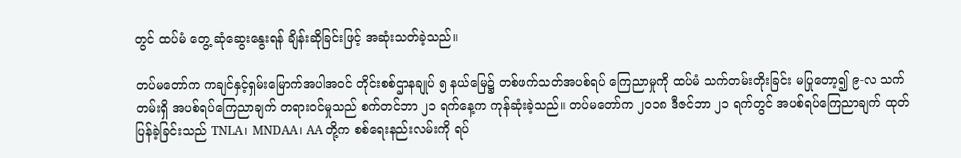တွင် ထပ်မံ တွေ့ ဆုံဆွေးနွေးရန် ချိန်းဆိုခြင်းဖြင့် အဆုံးသတ်ခဲ့သည်။

တပ်မတော်က ကချင်နှင့်ရှမ်းမြောက်အပါအဝင် တိုင်းစစ်ဌာနချုပ် ၅ နယ်မြေ၌ တစ်ဖက်သတ်အပစ်ရပ် ကြေညာမှုကို ထပ်မံ သက်တမ်းတိုးခြင်း မပြုတော့၍ ၉-လ သက်တမ်းရှိ အပစ်ရပ်ကြေညာချက် တရားဝင်မှုသည် စက်တင်ဘာ ၂၁ ရက်နေ့က ကုန်ဆုံးခဲ့သည်။ တပ်မတော်က ၂၀၁၈ ဒီဇင်ဘာ ၂၁ ရက်တွင် အပစ်ရပ်ကြေညာချက် ထုတ်ပြန်ခဲ့ခြင်းသည် TNLA၊ MNDAA၊ AA တို့က စစ်ရေးနည်းလမ်းကို ရပ်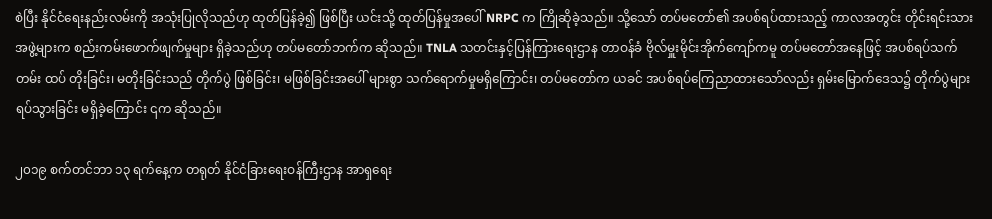စဲပြီး နိုင်ငံရေးနည်းလမ်းကို အသုံးပြုလိုသည်ဟု ထုတ်ပြန်ခဲ့၍ ဖြစ်ပြီး ယင်းသို့ ထုတ်ပြန်မှုအပေါ် NRPC က ကြိုဆိုခဲ့သည်။ သို့သော် တပ်မတော်၏ အပစ်ရပ်ထားသည့် ကာလအတွင်း တိုင်းရင်းသား အဖွဲ့များက စည်းကမ်းဖောက်ဖျက်မှုများ ရှိခဲ့သည်ဟု တပ်မတော်ဘက်က ဆိုသည်။ TNLA သတင်းနှင့်ပြန်ကြားရေးဌာန တာဝန်ခံ ဗိုလ်မှူးမိုင်းအိုက်ကျော်ကမူ တပ်မတော်အနေဖြင့် အပစ်ရပ်သက်တမ်း ထပ် တိုးခြင်း၊ မတိုးခြင်းသည် တိုက်ပွဲ ဖြစ်ခြင်း၊ မဖြစ်ခြင်းအပေါ် များစွာ သက်ရောက်မှုမရှိကြောင်း၊ တပ်မတော်က ယခင် အပစ်ရပ်ကြေညာထားသော်လည်း ရှမ်းမြောက်ဒေသ၌ တိုက်ပွဲများ ရပ်သွားခြင်း မရှိခဲ့ကြောင်း ၎က ဆိုသည်။

၂၀၁၉ စက်တင်ဘာ ၁၃ ရက်နေ့က တရုတ် နိုင်ငံခြားရေးဝန်ကြီးဌာန အာရှရေး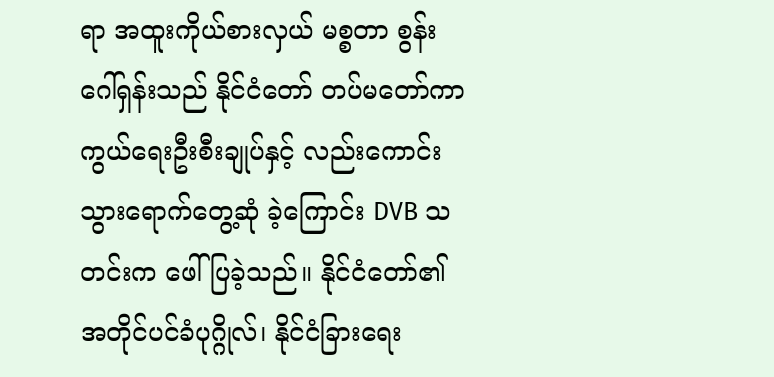ရာ အထူးကိုယ်စားလှယ် မစ္စတာ စွန်းဂေါ်ရှန်းသည် နိုင်ငံတော် တပ်မတော်ကာကွယ်ရေးဦးစီးချုပ်နှင့် လည်းကောင်း သွားရောက်တွေ့ဆုံ ခဲ့ကြောင်း DVB သတင်းက ဖေါ်ပြခဲ့သည်။ နိုင်ငံတော်၏ အတိုင်ပင်ခံပုဂ္ဂိုလ်၊ နိုင်ငံခြားရေး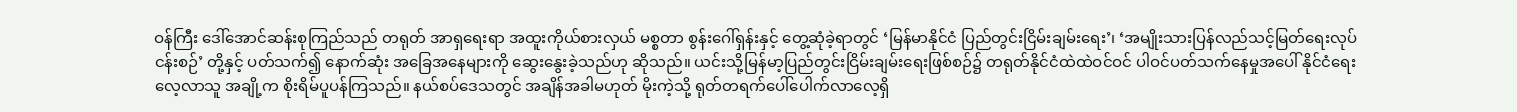ဝန်ကြီး ဒေါ်အောင်ဆန်းစုကြည်သည် တရုတ် အာရှရေးရာ အထူးကိုယ်စားလှယ် မစ္စတာ စွန်းဂေါ်ရှန်းနှင့် တွေ့ဆုံခဲ့ရာတွင် ‘မြန်မာနိုင်ငံ ပြည်တွင်းငြိမ်းချမ်းရေး’၊ ‘အမျိုးသားပြန်လည်သင့်မြတ်ရေးလုပ်ငန်းစဉ်’ တို့နှင့် ပတ်သက်၍ နောက်ဆုံး အခြေအနေများကို ဆွေးနွေးခဲ့သည်ဟု ဆိုသည်။ ယင်းသို့မြန်မာ့ပြည်တွင်းငြိမ်းချမ်းရေးဖြစ်စဉ်၌ တရုတ်နိုင်ငံထဲထဲဝင်ဝင် ပါဝင်ပတ်သက်နေမှုအပေါ် နိုင်ငံရေးလေ့လာသူ အချို့က စိုးရိမ်ပူပန်ကြသည်။ နယ်စပ်ဒေသတွင် အချိန်အခါမဟုတ် မိုးကဲ့သို့ ရုတ်တရက်ပေါ်ပေါက်လာလေ့ရှိ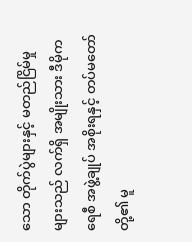သော တိုက်ပွဲများနှင့် မတည်ငြိမ်မှုများသည် လက်ရှိ အမျိုးသား ဒီမိုကရေစီ အဖွဲ့ချုပ် အစိုးရနှင့် တပ်မတော်တို့၏ မူ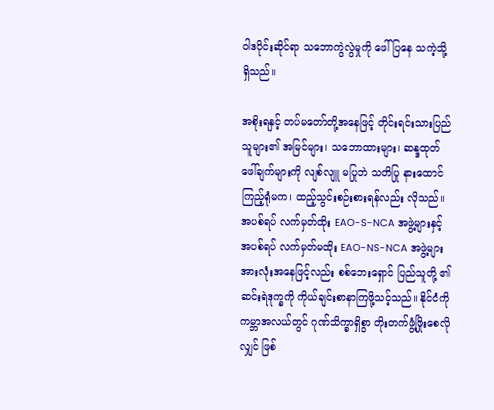ဝါဒပိုင်းဆိုင်ရာ သဘောကွဲလွဲမှုကို ဖေါ်ပြနေ သကဲ့သို့ရှိသည်။

အစိုးရနှင့် တပ်မတော်တို့အနေဖြင့် တိုင်းရင်းသားပြည်သူများ၏ အမြင်များ၊ သဘောထားများ၊ ဆန္ဒထုတ်ဖေါ်ချက်များကို လျစ်လျူ မပြုဘဲ သတိပြု နားထောင်ကြည့်ရုံမက၊ ထည့်သွင်းစဉ်းစားရန်လည်း လိုသည်။ အပစ်ရပ် လက်မှတ်ထိုး EAO-S-NCA အဖွဲ့များနှင့် အပစ်ရပ် လက်မှတ်မထိုး EAO-NS-NCA အဖွဲ့များအားလုံးအနေဖြင့်လည်း စစ်ဘေးရှောင် ပြည်သူတို့ ၏ ဆင်းရဲဒုက္ခကို ကိုယ်ချင်းစာနာကြဖို့သင့်သည်။ နိုင်ငံကို ကမ္ဘာအလယ်တွင် ဂုဏ်သိက္ခာရှိစွာ တိုးတက်ဖွံ့ဖြိုးစေလိုလျှင် ဖြစ်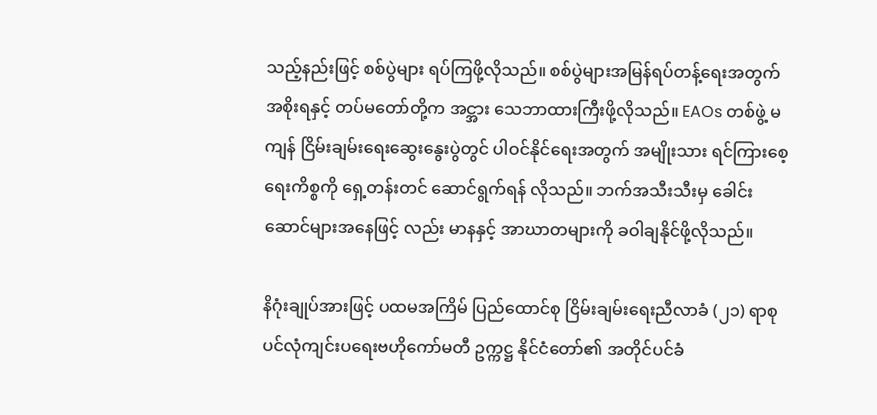သည့်နည်းဖြင့် စစ်ပွဲများ ရပ်ကြဖို့လိုသည်။ စစ်ပွဲများအမြန်ရပ်တန့်ရေးအတွက် အစိုးရနှင့် တပ်မတော်တို့က အင္အား သေဘာထားကြီးဖို့လိုသည်။ EAOs တစ်ဖွဲ့ မကျန် ငြိမ်းချမ်းရေးဆွေးနွေးပွဲတွင် ပါဝင်နိုင်ရေးအတွက် အမျိုးသား ရင်ကြားစေ့ရေးကိစ္စကို ရှေ့တန်းတင် ဆောင်ရွက်ရန် လိုသည်။ ဘက်အသီးသီးမှ ခေါင်းဆောင်များအနေဖြင့် လည်း မာနနှင့် အာဃာတများကို ခဝါချနိုင်ဖို့လိုသည်။

နိဂုံးချုပ်အားဖြင့် ပထမအကြိမ် ပြည်ထောင်စု ငြိမ်းချမ်းရေးညီလာခံ (၂၁) ရာစုပင်လုံကျင်းပရေးဗဟိုကော်မတီ ဥက္ကဋ္ဌ နိုင်ငံတော်၏ အတိုင်ပင်ခံ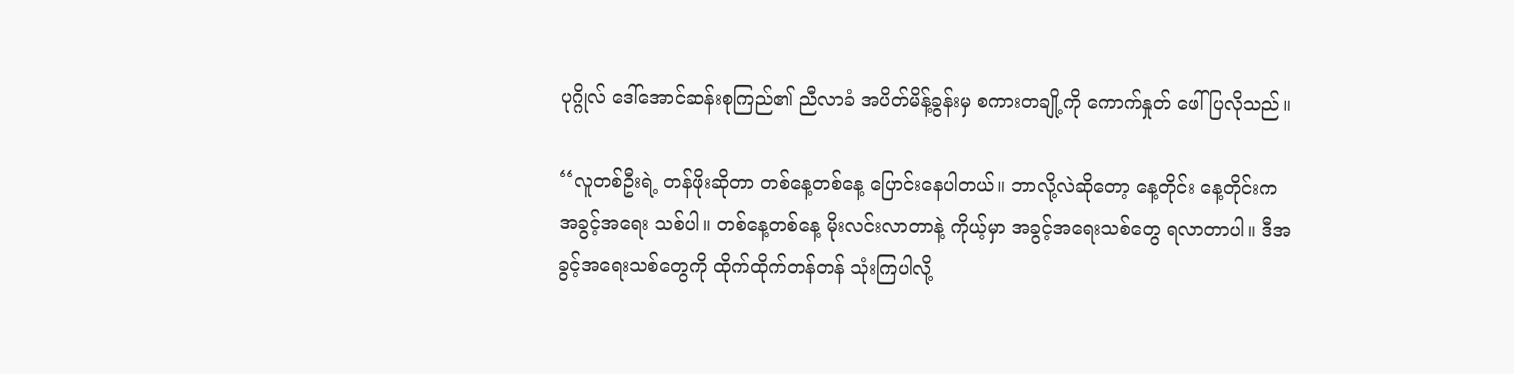ပုဂ္ဂိုလ် ဒေါ်အောင်ဆန်းစုကြည်၏ ညီလာခံ အပိတ်မိန့်ခွန်းမှ စကားတချို့ကို ကောက်နှုတ် ဖေါ်ပြလိုသည်။

‘‘လူတစ်ဦးရဲ့ တန်ဖိုးဆိုတာ တစ်နေ့တစ်နေ့ ပြောင်းနေပါတယ်။ ဘာလို့လဲဆိုတော့ နေ့တိုင်း နေ့တိုင်းက အခွင့်အရေး သစ်ပါ။ တစ်နေ့တစ်နေ့ မိုးလင်းလာတာနဲ့ ကိုယ့်မှာ အခွင့်အရေးသစ်တွေ ရလာတာပါ။ ဒီအခွင့်အရေးသစ်တွေကို ထိုက်ထိုက်တန်တန် သုံးကြပါလို့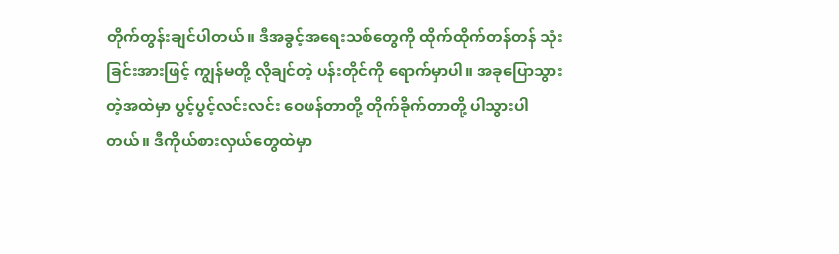တိုက်တွန်းချင်ပါတယ်။ ဒီအခွင့်အရေးသစ်တွေကို ထိုက်ထိုက်တန်တန် သုံးခြင်းအားဖြင့် ကျွန်မတို့ လိုချင်တဲ့ ပန်းတိုင်ကို ရောက်မှာပါ။ အခုပြောသွားတဲ့အထဲမှာ ပွင့်ပွင့်လင်းလင်း ဝေဖန်တာတို့ တိုက်ခိုက်တာတို့ ပါသွားပါတယ်။ ဒီကိုယ်စားလှယ်တွေထဲမှာ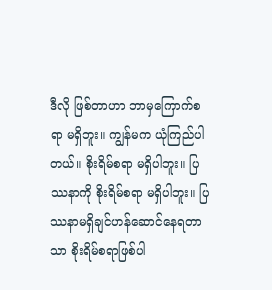ဒီလို ဖြစ်တာဟာ ဘာမှကြောက်စရာ မရှိဘူး။ ကျွန်မက ယုံကြည်ပါတယ်။ စိုးရိမ်စရာ မရှိပါဘူး။ ပြဿနာကို စိုးရိမ်စရာ မရှိပါဘူး။ ပြဿနာမရှိချင်ဟန်ဆောင်နေရတာသာ စိုးရိမ်စရာဖြစ်ပါ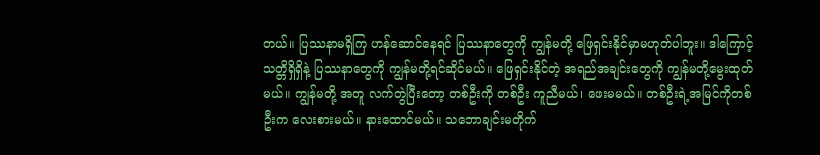တယ်။ ပြဿနာမရှိကြ ဟန်ဆောင်နေရင် ပြဿနာတွေကို ကျွန်မတို့ ဖြေရှင်းနိုင်မှာမဟုတ်ပါဘူး။ ဒါကြောင့် သတ္တိရှိရှိနဲ့ ပြဿနာတွေကို ကျွန်မတို့ရင်ဆိုင်မယ်။ ဖြေရှင်းနိုင်တဲ့ အရည်အချင်းတွေကို ကျွန်မတို့မွေးထုတ်မယ်။ ကျွန်မတို့ အတူ လက်တွဲပြီးတော့ တစ်ဦးကို တစ်ဦး ကူညီမယ်၊ ဖေးမမယ်။ တစ်ဦးရဲ့အမြင်ကိုတစ်ဦးက လေးစားမယ်။ နားထောင်မယ်။ သဘောချင်းမတိုက်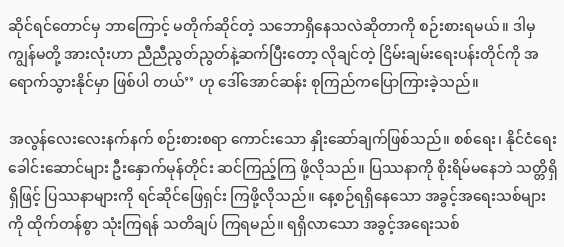ဆိုင်ရင်တောင်မှ ဘာကြောင့် မတိုက်ဆိုင်တဲ့ သဘောရှိနေသလဲဆိုတာကို စဉ်းစားရမယ်။ ဒါမှ ကျွန်မတို့ အားလုံးဟာ ညီညီညွတ်ညွတ်နဲ့ဆက်ပြီးတော့ လိုချင်တဲ့ ငြိမ်းချမ်းရေးပန်းတိုင်ကို အရောက်သွားနိုင်မှာ ဖြစ်ပါ တယ်’’ ဟု ဒေါ်အောင်ဆန်း စုကြည်ကပြောကြားခဲ့သည်။

အလွန်လေးလေးနက်နက် စဉ်းစားစရာ ကောင်းသော နှိုးဆော်ချက်ဖြစ်သည်။ စစ်ရေး၊ နိုင်ငံရေး ခေါင်းဆောင်များ ဦးနှောက်မုန်တိုင်း ဆင်ကြည့်ကြ ဖို့လိုသည်။ ပြဿနာကို စိုးရိမ်မနေဘဲ သတ္တိရှိရှိဖြင့် ပြဿနာများကို ရင်ဆိုင်ဖြေရှင်း ကြဖို့လိုသည်။ နေ့စဉ်ရရှိနေသော အခွင့်အရေးသစ်များကို ထိုက်တန်စွာ သုံးကြရန် သတိချပ် ကြရမည်။ ရရှိလာသော အခွင့်အရေးသစ်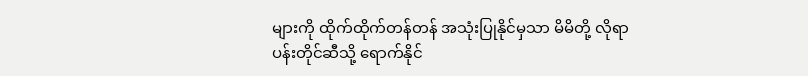များကို ထိုက်ထိုက်တန်တန် အသုံးပြုနိုင်မှသာ မိမိတို့ လိုရာပန်းတိုင်ဆီသို့ ရောက်နိုင်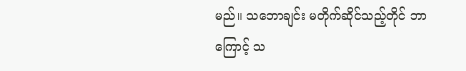မည်။ သဘောချင်း မတိုက်ဆိုင်သည့်တိုင် ဘာကြောင့် သ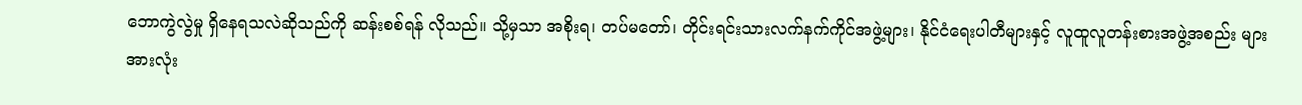ဘောကွဲလွဲမှု ရှိနေရသလဲဆိုသည်ကို ဆန်းစစ်ရန် လိုသည်။ သို့မှသာ အစိုးရ၊ တပ်မတော်၊ တိုင်းရင်းသားလက်နက်ကိုင်အဖွဲ့များ၊ နိုင်ငံရေးပါတီများနှင့် လူထူလူတန်းစားအဖွဲ့အစည်း များ အားလုံး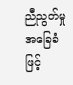ညီညွတ်မှု အခြေခံဖြင့်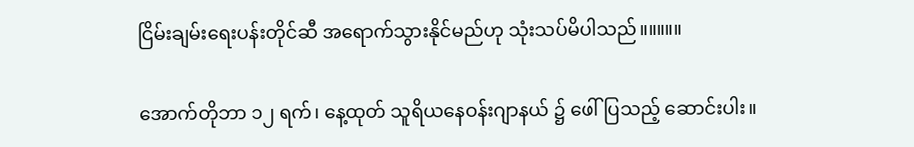ငြိမ်းချမ်းရေးပန်းတိုင်ဆီ အရောက်သွားနိုင်မည်ဟု သုံးသပ်မိပါသည်။။။။။

အောက်တိုဘာ ၁၂ ရက်၊ နေ့ထုတ် သူရိယနေဝန်းဂျာနယ် ၌ ဖေါ်ပြသည့် ဆောင်းပါး။